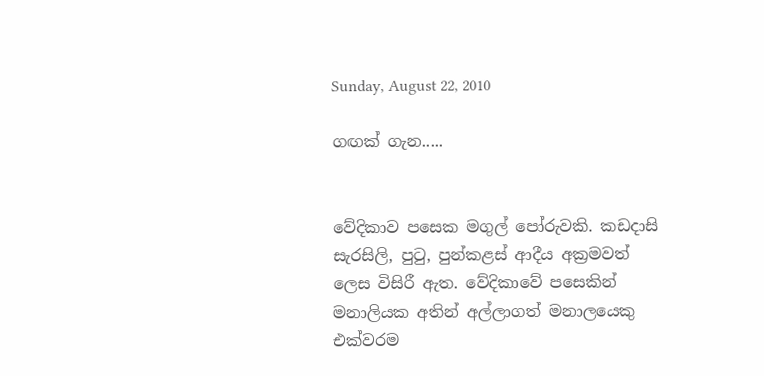Sunday, August 22, 2010

ගඟක් ගැන.....


වේදිකාව පසෙක මගුල් පෝරුවකි. කඩදාසි සැරසිලි, පුටු, පුන්කළස් ආදීය අක්‍රමවත් ලෙස විසිරී ඇත. වේදිකාවේ පසෙකින් මනාලියක අතින් අල්ලාගත් මනාලයෙකු එක්වරම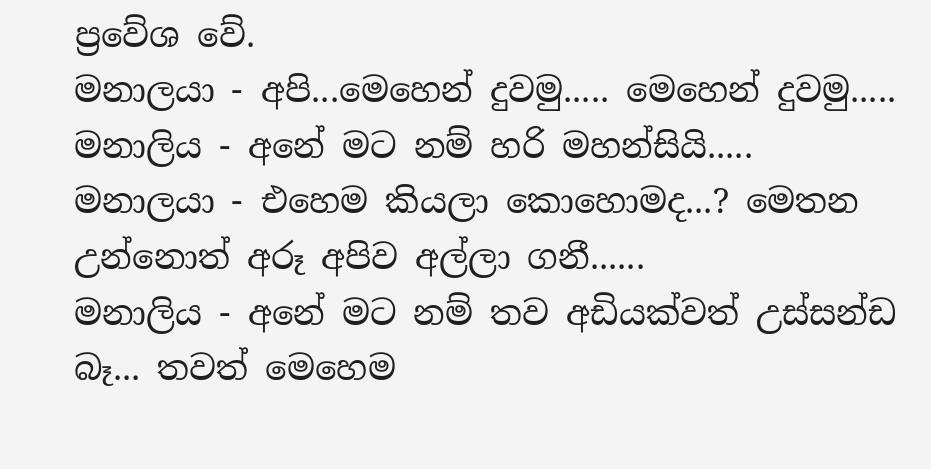ප්‍රවේශ වේ.
මනාලයා - අපි...මෙහෙන් දුවමු..... මෙහෙන් දුවමු.....
මනාලිය - අනේ මට නම් හරි මහන්සියි.....
මනාලයා - එහෙම කියලා කොහොමද...? මෙතන උන්නොත් අරූ අපිව අල්ලා ගනී......
මනාලිය - අනේ මට නම් තව අඩියක්වත් උස්සන්ඩ බෑ... තවත් මෙහෙම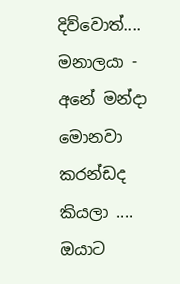දිව්වොත්....
මනාලයා - අනේ මන්දා මොනවා කරන්ඩද කියලා .... ඔයාට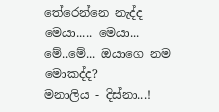තේරෙන්නෙ නැද්ද මෙයා..... මෙයා... මේ..මේ... ඔයාගෙ නම මොකද්ද?
මනාලිය - දිස්නා...!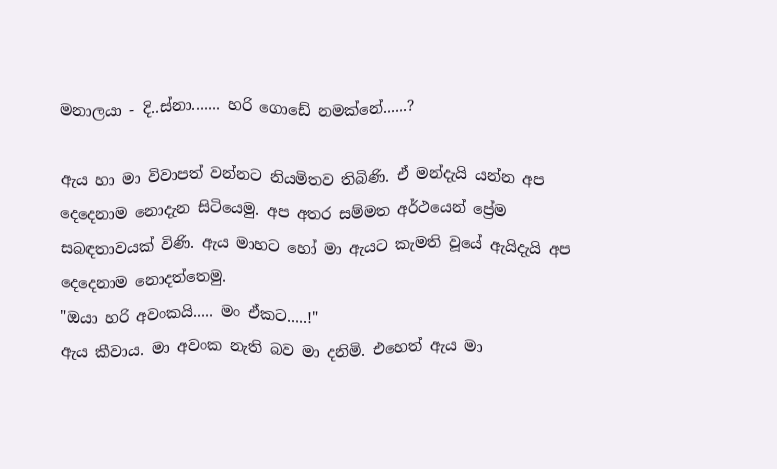මනාලයා - දි..ස්නා....... හරි ගොඩේ නමක්නේ......?

ඇය හා මා විවාපත් වන්නට නියමිතව තිබිණි. ඒ මන්දැයි යන්න අප දෙදෙනාම නොදැන සිටියෙමු. අප අතර සම්මත අර්ථයෙන් ප්‍රේම සබඳතාවයක් විණි. ඇය මාහට හෝ මා ඇයට කැමති වූයේ ඇයිදැයි අප දෙදෙනාම නොදත්තෙමු.
"ඔයා හරි අවංකයි..... මං ඒකට.....!"
ඇය කීවාය. මා අවංක නැති බව මා දනිමි. එහෙත් ඇය මා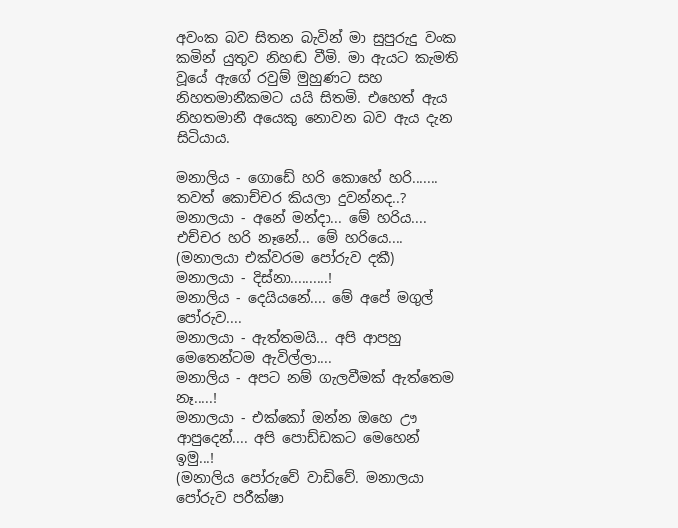අවංක බව සිතන බැවින් මා සුපුරුදු වංක කමින් යුතුව නිහඬ වීමි. මා ඇයට කැමති වූයේ ඇගේ රවුම් මුහුණට සහ නිහතමානීකමට යයි සිතමි. එහෙත් ඇය නිහතමානී අයෙකු නොවන බව ඇය දැන සිටියාය.

මනාලිය - ගොඩේ හරි කොහේ හරි....... තවත් කොච්චර කියලා දුවන්නද..?
මනාලයා - අනේ මන්දා... මේ හරිය.... එච්චර හරි නෑනේ... මේ හරියෙ....
(මනාලයා එක්වරම පෝරුව දකී)
මනාලයා - දිස්නා..........!
මනාලිය - දෙයියනේ.... මේ අපේ මගුල් පෝරුව....
මනාලයා - ඇත්තමයි... අපි ආපහු මෙතෙන්ටම ඇවිල්ලා....
මනාලිය - අපට නම් ගැලවීමක් ඇත්තෙම නෑ.....!
මනාලයා - එක්කෝ ඔන්න ඔහෙ ඌ ආපුදෙන්.... අපි පොඩ්ඩකට මෙහෙන් ඉමු...!
(මනාලිය පෝරුවේ වාඩිවේ. මනාලයා පෝරුව පරීක්ෂා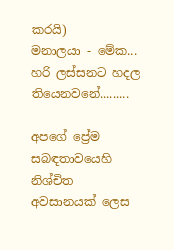කරයි)
මනාලයා - මේක... හරි ලස්සනට හදල තියෙනවනේ.........

අපගේ ප්‍රේම සබඳතාවයෙහි නිශ්චිත අවසානයක් ලෙස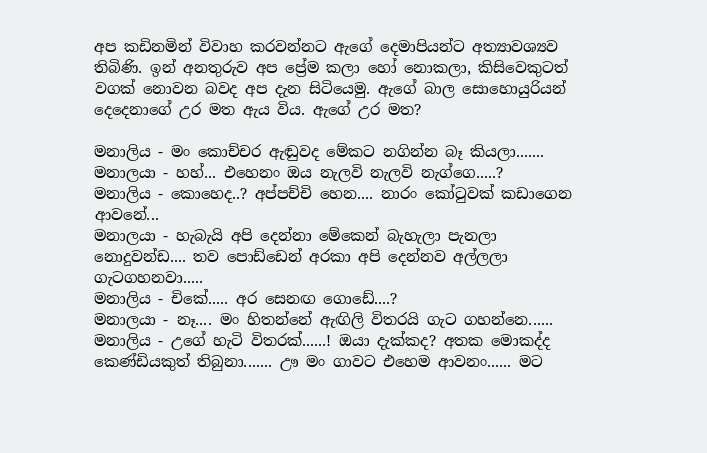අප කඩිනමින් විවාහ කරවන්නට ඇගේ දෙමාපියන්ට අත්‍යාවශ්‍යව තිබිණි. ඉන් අනතුරුව අප ප්‍රේම කලා හෝ නොකලා, කිසිවෙකුටත් වගක් නොවන බවද අප දැන සිටියෙමු. ඇගේ බාල සොහොයුරියන් දෙදෙනාගේ උර මත ඇය විය. ඇගේ උර මත?

මනාලිය - මං කොච්චර ඇඬුවද මේකට නගින්න බෑ කියලා.......
මනාලයා - හහ්... එහෙනං ඔය නැලවි නැලවි නැග්ගෙ.....?
මනාලිය - කොහෙද..? අප්පච්චි හෙන.... නාරං කෝටුවක් කඩාගෙන ආවනේ...
මනාලයා - හැබැයි අපි දෙන්නා මේකෙන් බැහැලා පැනලා නොදුවන්ඩ.... තව පොඩ්ඩෙන් අරකා අපි දෙන්නව අල්ලලා ගැටගහනවා.....
මනාලිය - චිකේ..... අර සෙනඟ ගොඩේ....?
මනාලයා - නෑ.... මං හිතන්නේ ඇඟිලි විතරයි ගැට ගහන්නෙ......
මනාලිය - උගේ හැටි විතරක්......! ඔයා දැක්කද? අතක මොකද්ද කෙණ්ඩියකුත් තිබුනා....... ඌ මං ගාවට එහෙම ආවනං...... මට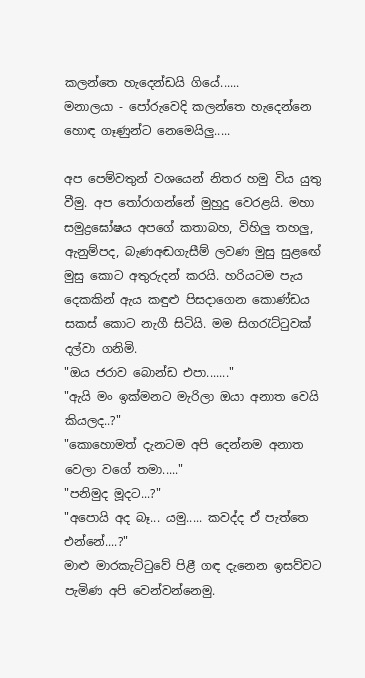කලන්තෙ හැදෙන්ඩයි ගියේ......
මනාලයා - පෝරුවෙදි කලන්තෙ හැදෙන්නෙ හොඳ ගෑණුන්ට නෙමෙයිලු.....

අප පෙම්වතුන් වශයෙන් නිතර හමු විය යුතු වීමු. අප තෝරාගන්නේ මුහුදු වෙරළයි. මහා සමුද්‍රඝෝෂය අපගේ කතාබහ, විහිලු තහලු, ඇනුම්පද, බැණඅඬගැසීම් ලවණ මුසු සුළඟේ මුසු කොට අතුරුදන් කරයි. හරියටම පැය දෙකකින් ඇය කඳුළු පිසදාගෙන කොණ්ඩය සකස් කොට නැගී සිටියි. මම සිගරැට්ටුවක් දල්වා ගනිමි.
"ඔය ජරාව බොන්ඩ එපා......."
"ඇයි මං ඉක්මනට මැරිලා ඔයා අනාත වෙයි කියලද..?"
"කොහොමත් දැනටම අපි දෙන්නම අනාත වෙලා වගේ තමා....."
"පනිමුද මූදට...?"
"අපොයි අද බෑ... යමු..... කවද්ද ඒ පැත්තෙ එන්නේ....?"
මාළු මාරකැට්ටුවේ පිළී ගඳ දැනෙන ඉසව්වට පැමිණ අපි වෙන්වන්නෙමු.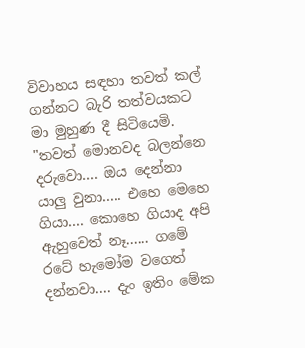විවාහය සඳහා තවත් කල් ගන්නට බැරි තත්වයකට මා මුහුණ දී සිටියෙමි.
"තවත් මොනවද බලන්නෙ දරුවො.... ඔය දෙන්නා යාලු වුනා..... එහෙ මෙහෙ ගියා.... කොහෙ ගියාද අපි ඇහුවෙත් නෑ...... ගමේ රටේ හැමෝම වගෙත් දන්නවා.... දැං ඉතිං මේක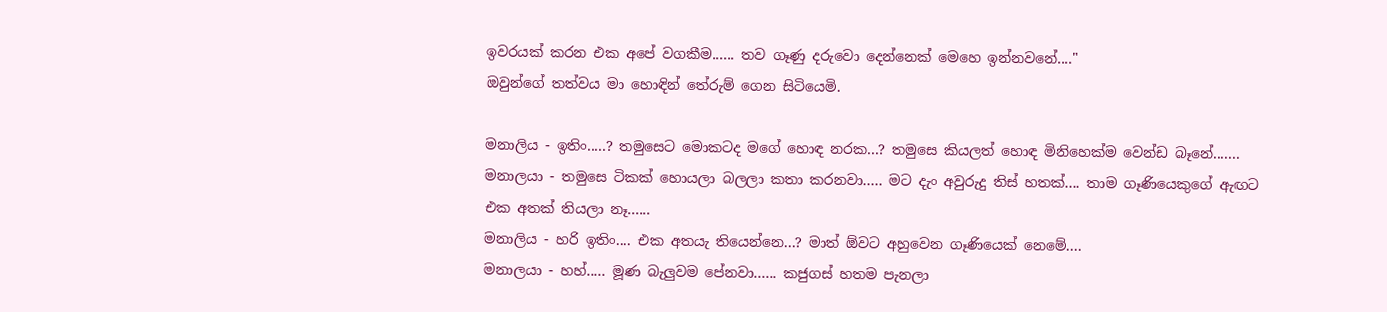ඉවරයක් කරන එක අපේ වගකීම...... තව ගෑණු දරුවො දෙන්නෙක් මෙහෙ ඉන්නවනේ...."
ඔවුන්ගේ තත්වය මා හොඳින් තේරුම් ගෙන සිටියෙමි.

මනාලිය - ඉතිං.....? තමුසෙට මොකටද මගේ හොඳ නරක...? තමුසෙ කියලත් හොඳ මිනිහෙක්ම වෙන්ඩ බෑනේ.......
මනාලයා - තමුසෙ ටිකක් හොයලා බලලා කතා කරනවා..... මට දැං අවුරුදු තිස් හතක්.... තාම ගෑණියෙකුගේ ඇඟට එක අතක් තියලා නෑ......
මනාලිය - හරි ඉතිං.... එක අතයැ තියෙන්නෙ...? මාත් ඕවට අහුවෙන ගෑණියෙක් නෙමේ....
මනාලයා - හහ්..... මූණ බැලුවම පේනවා...... කජුගස් හතම පැනලා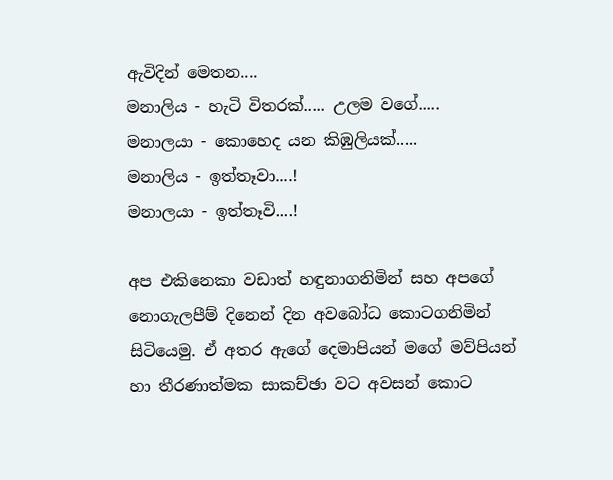ඇවිදින් මෙතන....
මනාලිය - හැටි විතරක්..... උලම වගේ.....
මනාලයා - කොහෙද යන කිඹුලියක්.....
මනාලිය - ඉත්තෑවා....!
මනාලයා - ඉත්තෑවි....!

අප එකිනෙකා වඩාත් හඳුනාගනිමින් සහ අපගේ නොගැලපීම් දිනෙන් දින අවබෝධ කොටගනිමින් සිටියෙමු. ඒ අතර ඇගේ දෙමාපියන් මගේ මව්පියන් හා තීරණාත්මක සාකච්ඡා වට අවසන් කොට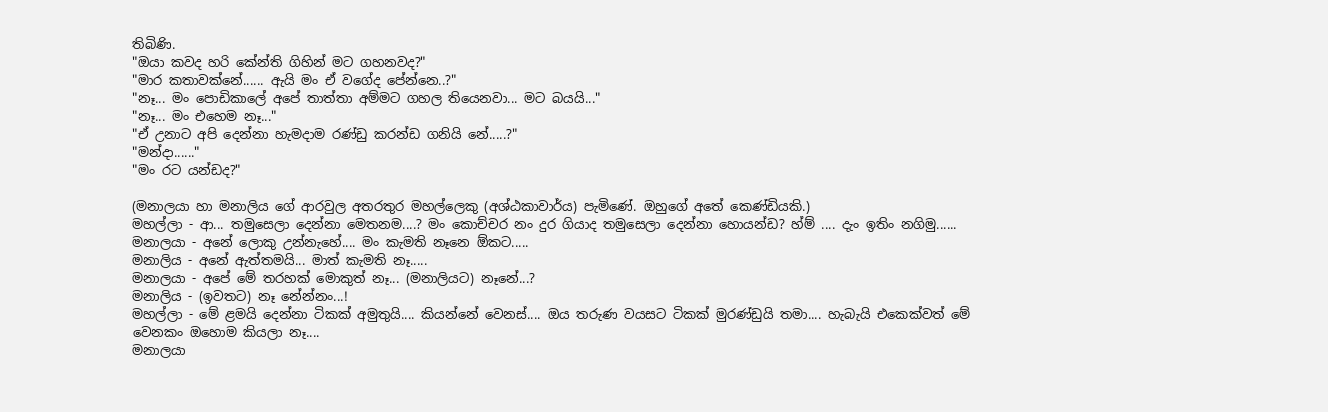තිබිණි.
"ඔයා කවද හරි කේන්ති ගිහින් මට ගහනවද?"
"මාර කතාවක්නේ...... ඇයි මං ඒ වගේද පේන්නෙ..?"
"නෑ... මං පොඩිකාලේ අපේ තාත්තා අම්මට ගහල තියෙනවා... මට බයයි..."
"නෑ... මං එහෙම නෑ..."
"ඒ උනාට අපි දෙන්නා හැමදාම රණ්ඩු කරන්ඩ ගනියි නේ.....?"
"මන්දා......"
"මං රට යන්ඩද?"

(මනාලයා හා මනාලිය ගේ ආරවුල අතරතුර මහල්ලෙකු (අශ්ඨකාවාර්ය) පැමිණේ. ඔහුගේ අතේ කෙණ්ඩියකි.)
මහල්ලා - ආ... තමුසෙලා දෙන්නා මෙතනම....? මං කොච්චර නං දුර ගියාද තමුසෙලා දෙන්නා හොයන්ඩ? හ්ම් .... දැං ඉතිං නගිමු......
මනාලයා - අනේ ලොකු උන්නැහේ.... මං කැමති නෑනෙ ඕකට.....
මනාලිය - අනේ ඇත්තමයි... මාත් කැමති නෑ.....
මනාලයා - අපේ මේ තරහක් මොකුත් නෑ... (මනාලියට) නෑනේ...?
මනාලිය - (ඉවතට) නෑ නේන්නං...!
මහල්ලා - මේ ළමයි දෙන්නා ටිකක් අමුතුයි.... කියන්නේ වෙනස්.... ඔය තරුණ වයසට ටිකක් මුරණ්ඩුයි තමා.... හැබැයි එකෙක්වත් මේ වෙනකං ඔහොම කියලා නෑ....
මනාලයා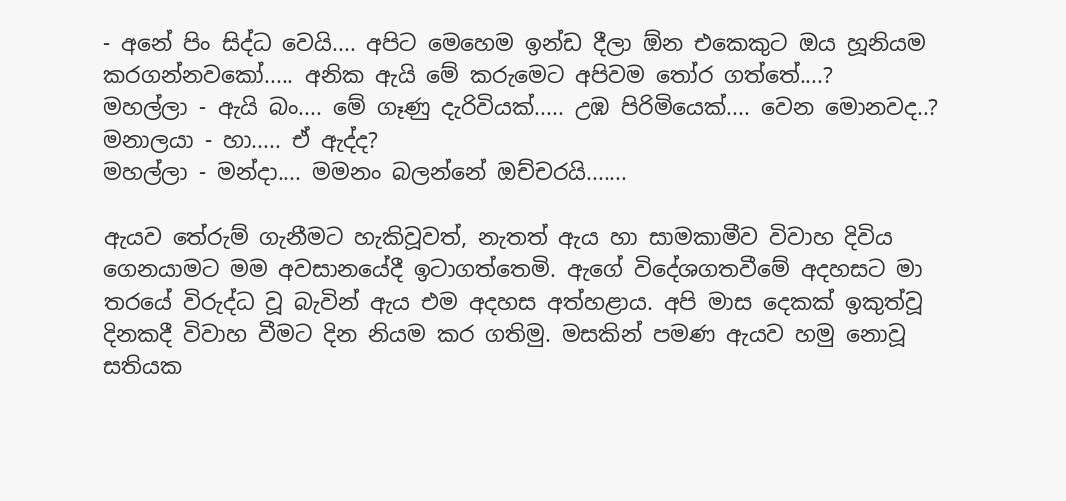- අනේ පිං සිද්ධ වෙයි.... අපිට මෙහෙම ඉන්ඩ දීලා ඕන එකෙකුට ඔය හූනියම කරගන්නවකෝ..... අනික ඇයි මේ කරුමෙට අපිවම තෝර ගත්තේ....?
මහල්ලා - ඇයි බං.... මේ ගෑණු දැරිවියක්..... උඹ පිරිමියෙක්.... වෙන මොනවද..?
මනාලයා - හා..... ඒ ඇද්ද?
මහල්ලා - මන්දා.... මමනං බලන්නේ ඔච්චරයි.......

ඇයව තේරුම් ගැනීමට හැකිවූවත්, නැතත් ඇය හා සාමකාමීව විවාහ දිවිය ගෙනයාමට මම අවසානයේදී ඉටාගත්තෙමි. ඇගේ විදේශගතවීමේ අදහසට මා තරයේ විරුද්ධ වූ බැවින් ඇය එම අදහස අත්හළාය. අපි මාස දෙකක් ඉකුත්වූ දිනකදී විවාහ වීමට දින නියම කර ගතිමු. මසකින් පමණ ඇයව හමු නොවූ සතියක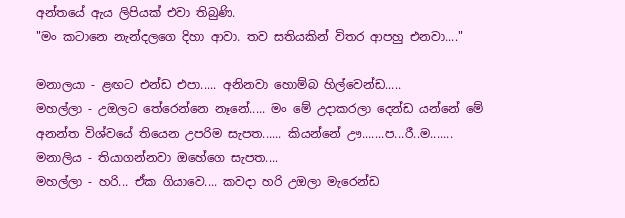අන්තයේ ඇය ලිපියක් එවා තිබුණි.
"මං කටානෙ නැන්දලගෙ දිහා ආවා. තව සතියකින් විතර ආපහු එනවා...."

මනාලයා - ළඟට එන්ඩ එපා..... අනිනවා හොම්බ හිල්වෙන්ඩ.....
මහල්ලා - උඔලට තේරෙන්නෙ නෑනේ..... මං මේ උදාකරලා දෙන්ඩ යන්නේ මේ අනන්ත විශ්වයේ තියෙන උපරිම සැපත...... කියන්නේ ඌ.......ප...රී..ම.......
මනාලිය - තියාගන්නවා ඔහේගෙ සැපත....
මහල්ලා - හරි... ඒක ගියාවෙ.... කවදා හරි උඔලා මැරෙන්ඩ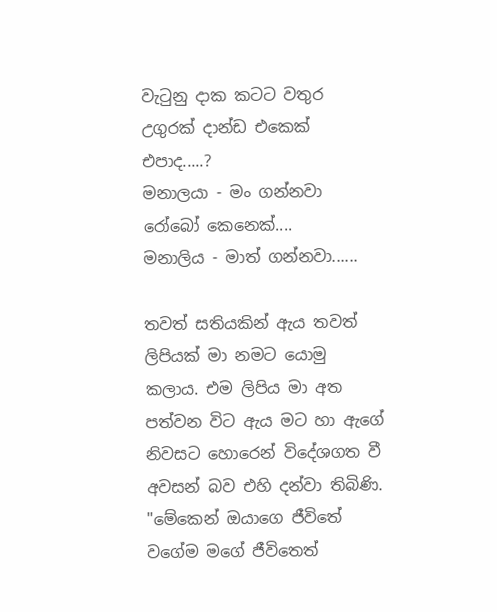වැටුනු දාක කටට වතුර උගුරක් දාන්ඩ එකෙක් එපාද.....?
මනාලයා - මං ගන්නවා රෝබෝ කෙනෙක්....
මනාලිය - මාත් ගන්නවා......

තවත් සතියකින් ඇය තවත් ලිපියක් මා නමට යොමු කලාය. එම ලිපිය මා අත පත්වන විට ඇය මට හා ඇගේ නිවසට හොරෙන් විදේශගත වී අවසන් බව එහි දන්වා තිබිණි.
"මේකෙන් ඔයාගෙ ජීවිතේ වගේම මගේ ජීවිතෙත්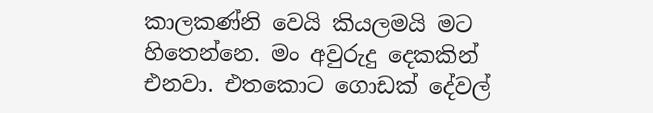කාලකණ්නි වෙයි කියලමයි මට හිතෙන්නෙ. මං අවුරුදු දෙකකින් එනවා. එතකොට ගොඩක් දේවල්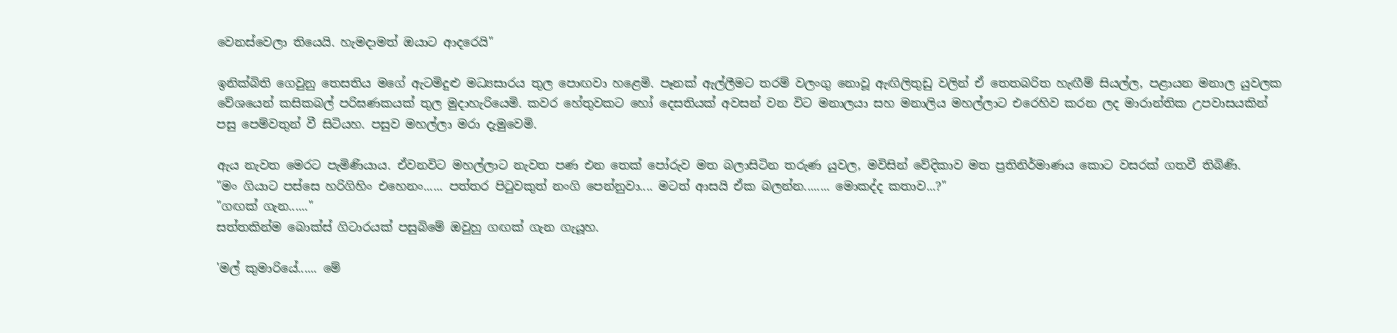වෙනස්වෙලා තියෙයි. හැමදාමත් ඔයාට ආදරෙයි"

ඉනික්බිති ගෙවුනු තෙසතිය මගේ ඇටමිදුළු මධ්‍යසාරය තුල පොඟවා හළෙමි. පෑනක් ඇල්ලීමට තරම් වලංගු නොවූ ඇඟිලිතුඩු වලින් ඒ තෙතබරිත හැඟීම් සියල්ල, පළායන මනාල යුවලක වේශයෙන් කසිකබල් පරිඝණකයක් තුල මුදාහැරියෙමි. කවර හේතුවකට හෝ දෙසතියක් අවසන් වන විට මනාලයා සහ මනාලිය මහල්ලාට එරෙහිව කරන ලද මාරාන්තික උපවාසයකින් පසු පෙම්වතුන් වී සිටියහ. පසුව මහල්ලා මරා දැමුවෙමි.

ඇය නැවත මෙරට පැමිණියාය. ඒවනවිට මහල්ලාට නැවත පණ එන තෙක් පෝරුව මත බලාසිටින තරුණ යුවල, මවිසින් වේදිකාව මත ප්‍රතිනිර්මාණය කොට වසරක් ගතවී තිබිණි.
"මං ගියාට පස්සෙ හරිගිහිං එහෙනං...... පත්තර පිටුවකුත් නංගි පෙන්නුවා.... මටත් ආසයි ඒක බලන්න........ මොකද්ද කතාව...?"
"ගඟක් ගැන......"
සත්තකින්ම බොක්ස් ගිටාරයක් පසුබිමේ ඔවුහු ගඟක් ගැන ගැයූහ.

'මල් කුමාරියේ...... මේ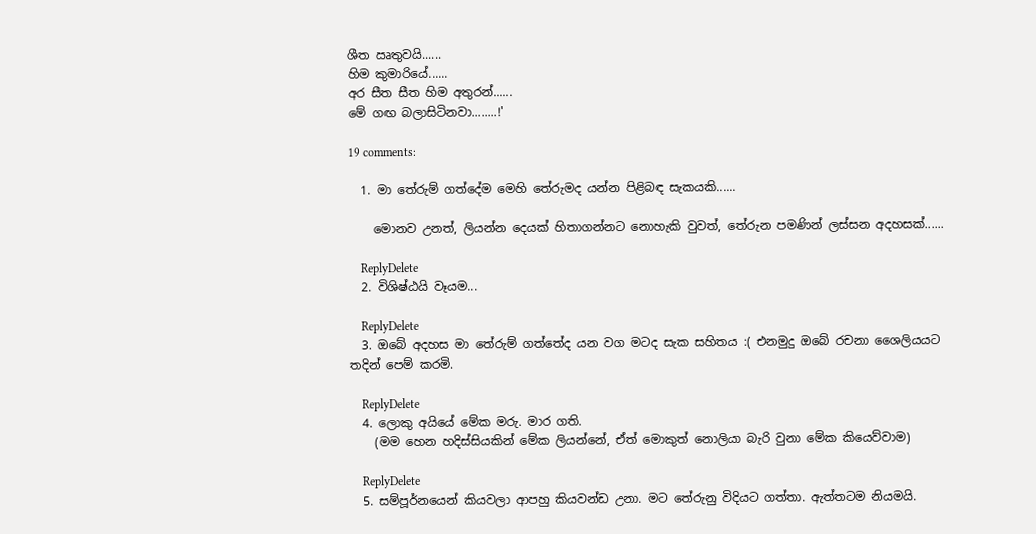ශීත ඍතුවයි......
හිම කුමාරියේ......
අර සීත සීත හිම අතුරන්......
මේ ගඟ බලාසිටිනවා........!'

19 comments:

  1. මා තේරුම් ගත්දේම මෙහි තේරුමද යන්න පිළිබඳ සැකයකි......

    මොනව උනත්, ලියන්න දෙයක් හිතාගන්නට නොහැකි වුවත්, තේරුන පමණින් ලස්සන අදහසක්......

    ReplyDelete
  2. විශිෂ්ඨයි වෑයම...

    ReplyDelete
  3. ඔබේ අදහස මා තේරුම් ගත්තේද යන වග මටද සැක සහිතය :( එනමුදු ඔබේ රචනා ශෛලියයට තදින් පෙම් කරමි.

    ReplyDelete
  4. ලොකු අයියේ මේක මරු. මාර ගති.
    (මම හෙන හදිස්සියකින් මේක ලියන්නේ, ඒත් මොකුත් නොලියා බැරි වුනා මේක කියෙව්වාම)

    ReplyDelete
  5. සම්පූර්නයෙන් කියවලා ආපහු කියවන්ඩ උනා. මට තේරුනු විදියට ගත්තා. ඇත්තටම නියමයි.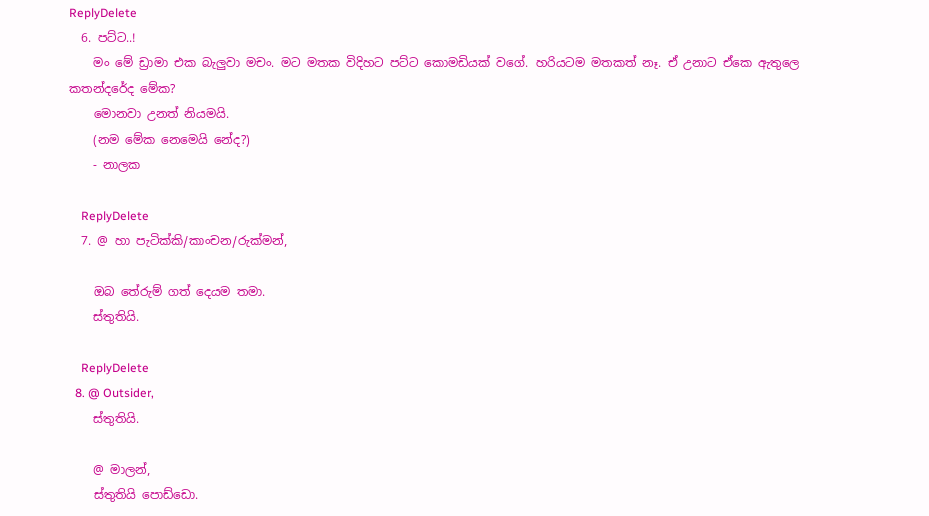ReplyDelete
  6. පට්ට..!
    මං මේ ඩ්‍රාමා එක බැලුවා මචං. මට මතක විදිහට පට්ට කොමඩියක් වගේ. හරියටම මතකත් නෑ. ඒ උනාට ඒකෙ ඇතුලෙ කතන්දරේද මේක?
    මොනවා උනත් නියමයි.
    (නම මේක නෙමෙයි නේද?)
    - නාලක

    ReplyDelete
  7. @ හා පැටික්කි/කාංචන/රුක්මන්,

    ඔබ තේරුම් ගත් දෙයම තමා.
    ස්තුතියි.

    ReplyDelete
  8. @ Outsider,
    ස්තුතියි.

    @ මාලන්,
    ස්තුතියි පොඩ්ඩො.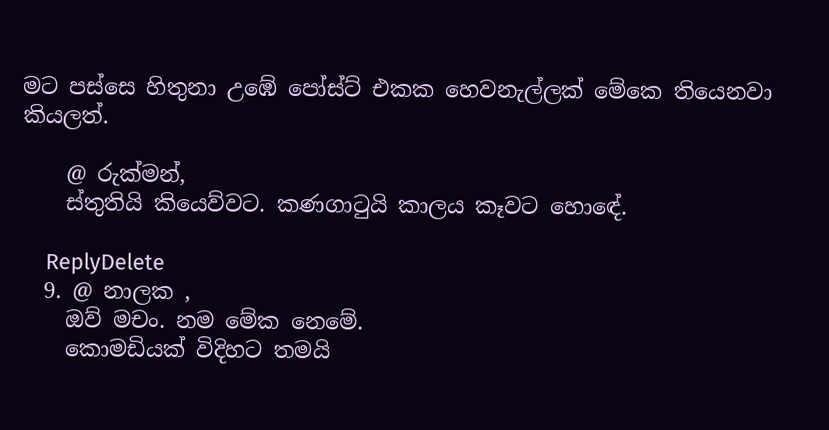මට පස්සෙ හිතුනා උඹේ පෝස්ට් එකක හෙවනැල්ලක් මේකෙ තියෙනවා කියලත්.

    @ රුක්මන්,
    ස්තුතියි කියෙව්වට. කණගාටුයි කාලය කෑවට හොඳේ.

    ReplyDelete
  9. @ නාලක ,
    ඔව් මචං. නම මේක නෙමේ.
    කොමඩියක් විදිහට තමයි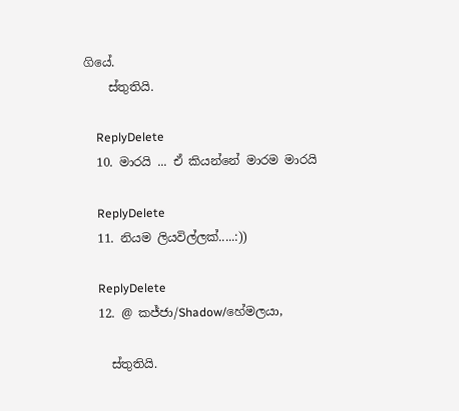ගියේ.
    ස්තුතියි.

    ReplyDelete
  10. මාරයි ... ඒ කියන්නේ මාරම මාරයි

    ReplyDelete
  11. නියම ලියවිල්ලක්.....:))

    ReplyDelete
  12. @ කජ්ජා/Shadow/හේමලයා,

    ස්තුතියි.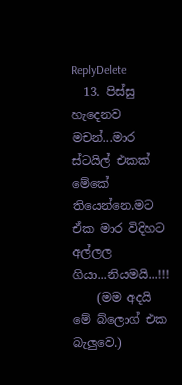ReplyDelete
  13. පිස්සු හැදෙනව මචන්...මාර ස්ටයිල් එකක් මේකේ තියෙන්නෙ.මට ඒක මාර විදිහට අල්ලල ගියා...නියමයි...!!!
    (මම අදයි මේ බ්ලොග් එක බැලුවෙ.)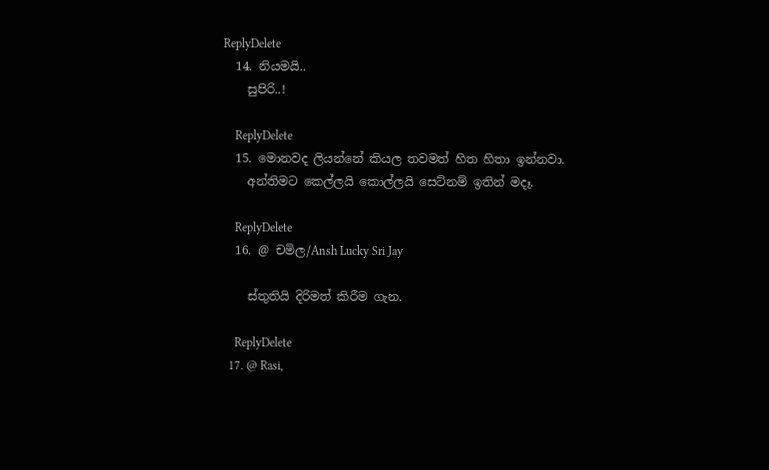ReplyDelete
  14. නියමයි..
    සුපිරි..!

    ReplyDelete
  15. මොනවද ලියන්නේ කියල තවමත් හිත හිතා ඉන්නවා.
    අන්තිමට කෙල්ලයි කොල්ලයි සෙට්නම් ඉතින් මදෑ.

    ReplyDelete
  16. @ චමිල/Ansh Lucky Sri Jay

    ස්තුතියි දිරිමත් කිරීම ගැන.

    ReplyDelete
  17. @ Rasi,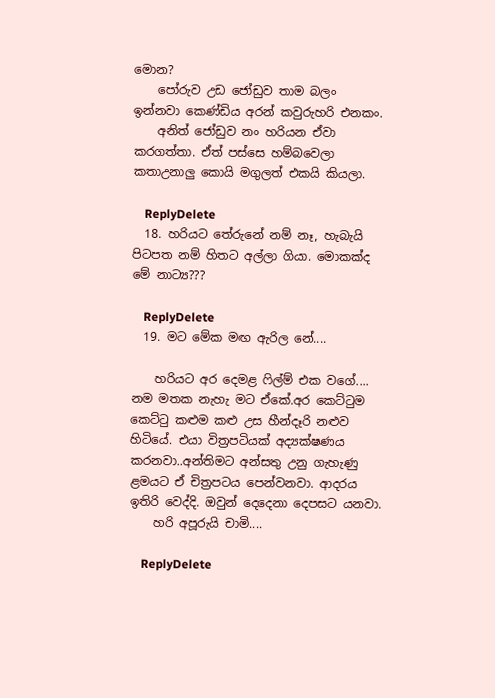මොන?
    පෝරුව උඩ ජෝඩුව තාම බලං ඉන්නවා කෙණ්ඩිය අරන් කවුරුහරි එනකං.
    අනිත් ජෝඩුව නං හරියන ඒවා කරගත්තා. ඒත් පස්සෙ හම්බවෙලා කතාඋනාලු කොයි මගුලත් එකයි කියලා.

    ReplyDelete
  18. හරියට තේරුනේ නම් නෑ, හැබැයි පිටපත නම් හිතට අල්ලා ගියා. මොකක්ද මේ නාට්‍ය???

    ReplyDelete
  19. මට මේක මඟ ඇරිල නේ....

    හරියට අර දෙමළ ෆිල්ම් එක වගේ.... නම මතක නැහැ මට ඒකේ.අර කෙට්ටුම කෙට්ටු කළුම කළු උස හීන්දෑරි නළුව හිටියේ. එයා විත්‍රපටියක් අද්‍යක්ෂණය කරනවා..අන්තිමට අන්සතු උනු ගැහැණු ළමයට ඒ චිත්‍රපටය පෙන්වනවා. ආදරය ඉතිරි වෙද්දි. ඔවුන් දෙදෙනා දෙපසට යනවා.
    හරි අපූරුයි චාමි....

    ReplyDelete